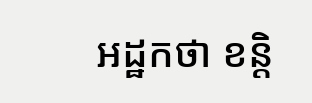អដ្ឋកថា ខន្តិ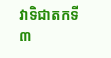វាទិជាតកទី ៣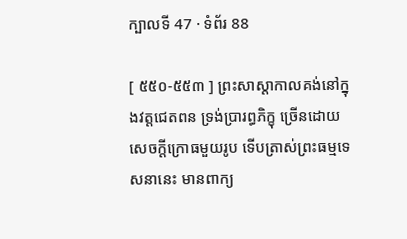ក្បាលទី 47 · ទំព័រ 88

[ ៥៥០-៥៥៣ ] ព្រះសាស្តាកាលគង់នៅក្នុងវត្តជេតពន ទ្រង់ប្រារព្ធភិក្ខុ ច្រើនដោយសេចក្តីក្រោធមួយរូប ទើបត្រាស់ព្រះធម្មទេសនានេះ មានពាក្យ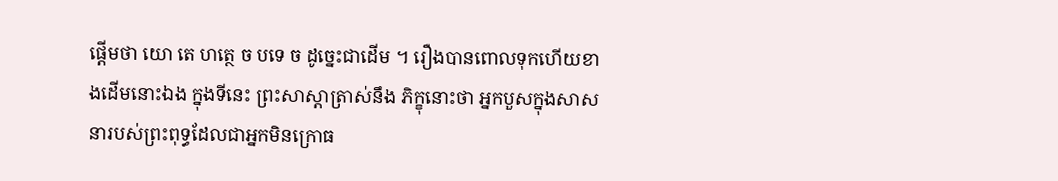ផ្តើមថា យោ តេ ហត្ថេ ច បទេ ច ដូច្នេះជាដើម ។ រឿងបានពោលទុកហើយខាងដើមនោះឯង ក្នុងទីនេះ ព្រះសាស្តាត្រាស់នឹង ភិក្ខុនោះថា អ្នកបួសក្នុងសាសនារបស់ព្រះពុទ្ធដែលជាអ្នកមិនក្រោធ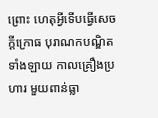ព្រោះ ហេតុអ្វីទើបធ្វើសេចក្តីក្រោធ បុរាណកបណ្ឌិតទាំងឡាយ កាលគ្រឿងប្រហារ មួយពាន់ធ្លា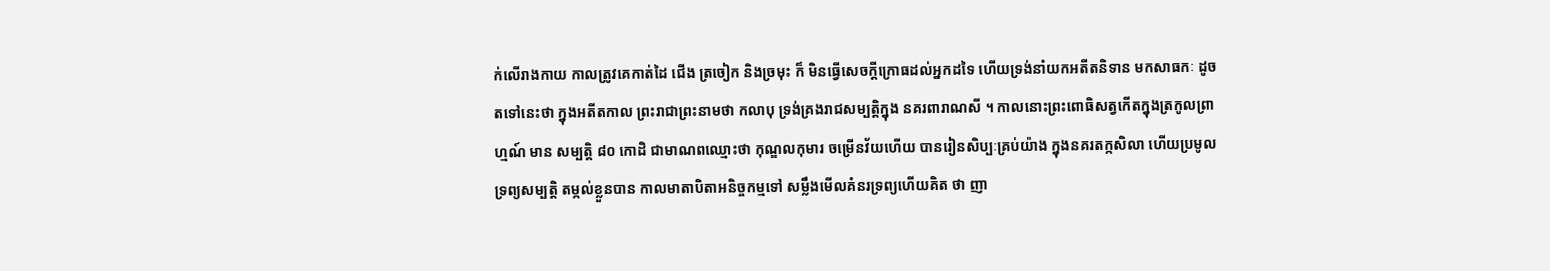ក់លើរាងកាយ កាលត្រូវគេកាត់ដៃ ជើង ត្រចៀក និងច្រមុះ ក៏ មិនធ្វើសេចក្តីក្រោធដល់អ្នកដទៃ ហើយទ្រង់នាំយកអតីតនិទាន មកសាធកៈ ដូចតទៅនេះថា ក្នុងអតីតកាល ព្រះរាជាព្រះនាមថា កលាបុ ទ្រង់គ្រងរាជសម្បត្តិក្នុង នគរពារាណសី ។ កាលនោះព្រះពោធិសត្វកើតក្នុងត្រកូលព្រាហ្មណ៍ មាន សម្បត្តិ ៨០ កោដិ ជាមាណពឈ្មោះថា កុណ្ឌលកុមារ ចម្រើនវ័យហើយ បានរៀនសិប្បៈគ្រប់យ៉ាង ក្នុងនគរតក្កសិលា ហើយប្រមូលទ្រព្យសម្បត្តិ តម្កល់ខ្លួនបាន កាលមាតាបិតាអនិច្ចកម្មទៅ សម្លឹងមើលគំនរទ្រព្យហើយគិត ថា ញា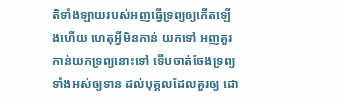តិទាំងឡាយរបស់អញធ្វើទ្រព្យឲ្យកើតឡើងហើយ ហេតុអ្វីមិនកាន់ យកទៅ អញគួរកាន់យកទ្រព្យនោះទៅ ទើបចាត់ចែងទ្រព្យទាំងអស់ឲ្យទាន ដល់បុគ្គលដែលគួរឲ្យ ដោ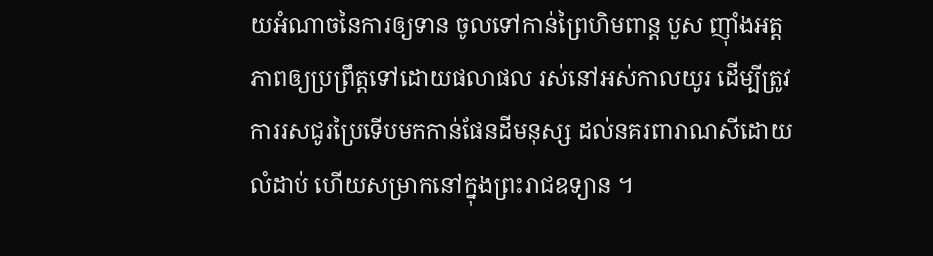យអំណាចនៃការឲ្យទាន ចូលទៅកាន់ព្រៃហិមពាន្ត បួស ញ៉ាំងអត្តភាពឲ្យប្រព្រឹត្តទៅដោយផលាផល រស់នៅអស់កាលយូរ ដើម្បីត្រូវការរសជូរប្រៃទើបមកកាន់ផែនដីមនុស្ស ដល់នគរពារាណសីដោយ លំដាប់ ហើយសម្រាកនៅក្នុងព្រះរាជឧទ្យាន ។